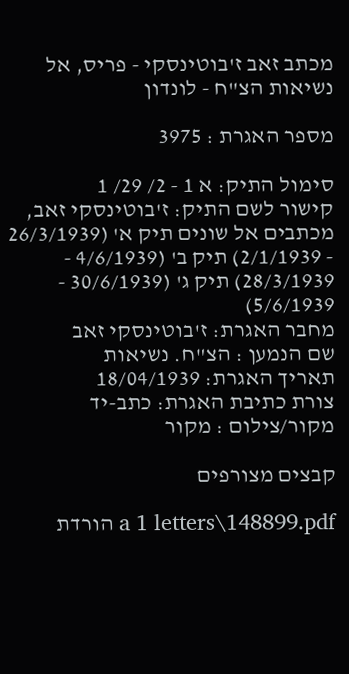מכתב זאב ז'בוטינסקי - פריס, אל נשיאות הצ"ח - לונדון

מספר האגרת : 3975

סימול התיק: א 1 - 2/ 29/ 1
קישור לשם התיק: ז'בוטינסקי זאב, מכתבים אל שונים תיק א' (26/3/1939 - 2/1/1939) תיק ב' (4/6/1939 - 28/3/1939) תיק ג' (30/6/1939 - 5/6/1939)
מחבר האגרת: ז'בוטינסקי זאב
שם הנמען : הצ"ח. נשיאות
תאריך האגרת: 18/04/1939
צורת כתיבת האגרת: כתב-יד
מקור/צילום : מקור

קבצים מצורפים

a 1 letters\148899.pdf הורדת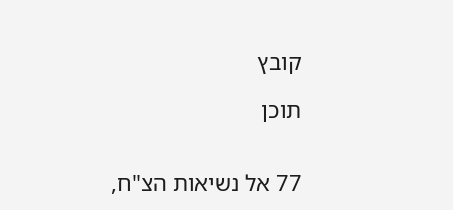קובץ

תוכן


77 אל נשיאות הצ"ח,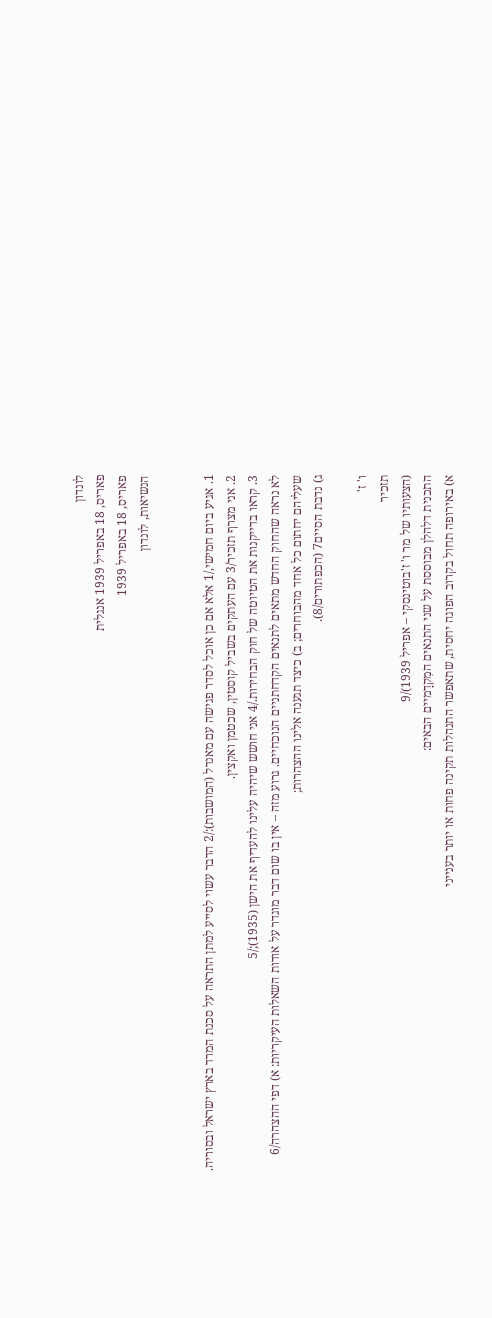לונדון
פאריס, 18 באפריל 1939 אנגלית
פאריס, 18 באפריל 1939
הנשיאות, לונדון


1. אגיע ביום חמישי,/1 אלא אם כן אוכל לסדר פגישה עם מאנדל (המושבות):/2 הדבר עשוי לסייע למתן התראה על סכנת המרד בארץ ישראל ובסוריה.
2. אני מצרף תזכיר/3 עם העתקים בשביל קוסטין, שכטמן ואקצין.
3. קראו בדייקנות את הטיוטה של חוק הבחירות./4 אני חושש שיהיה עלינו להעדיף את הישן (1935);/5
לא נראה שהחוק החדש מתאים לתנאים הקדחתניים הנוכחיים. גרוע מזה – אין בו שום דבר מוגדר על אודות השאלות העיקריות: א) דפי ההצהרה/6 שעליהם יחתום כל אחד מהבוחרים; ב) כיצד תגענה אלינו ההצהרות;
ג) נדבת הסיים7 (הכפתורים/8).

ו' ז'
תזכיר
(הצעותיו של מר ו' ז'בוטינסקי – אפריל 1939)/9
התכנית דלהלן מבוססת על שני התנאים המִקדָמיים הבאים:
א) באירופה תחול בקרוב הפוגה יחסית, שתאפשר התנהלות תקינה פחות או יותר בענייני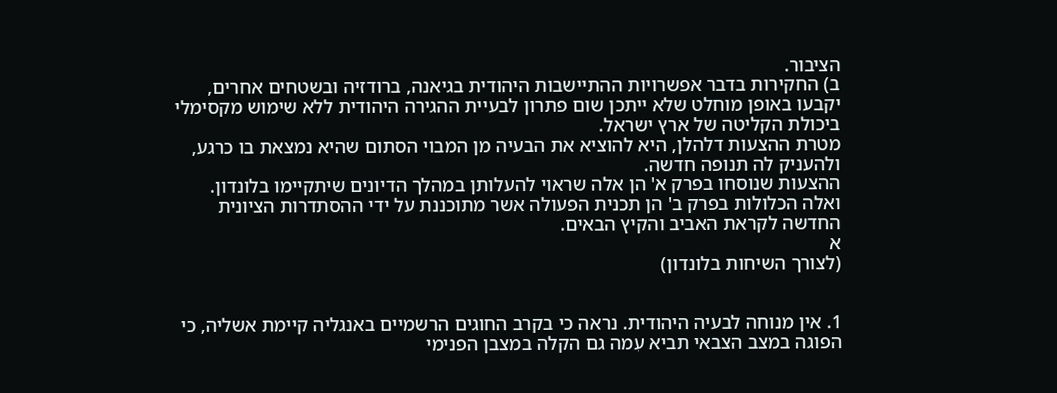הציבור.
ב) החקירות בדבר אפשרויות ההתיישבות היהודית בגיאנה, ברודזיה ובשטחים אחרים, יקבעו באופן מוחלט שלא ייתכן שום פתרון לבעיית ההגירה היהודית ללא שימוש מקסימלי ביכולת הקליטה של ארץ ישראל.
מטרת ההצעות דלהלן, היא להוציא את הבעיה מן המבוי הסתום שהיא נמצאת בו כרגע, ולהעניק לה תנופה חדשה.
ההצעות שנוסחו בפרק א' הן אלה שראוי להעלותן במהלך הדיונים שיתקיימו בלונדון.
ואלה הכלולות בפרק ב' הן תכנית הפעולה אשר מתוכננת על ידי ההסתדרות הציונית החדשה לקראת האביב והקיץ הבאים.
א
(לצורך השיחות בלונדון)


1. אין מנוחה לבעיה היהודית. נראה כי בקרב החוגים הרשמיים באנגליה קיימת אשליה, כי הפוגה במצב הצבאי תביא עִמה גם הקלה במצבן הפנימי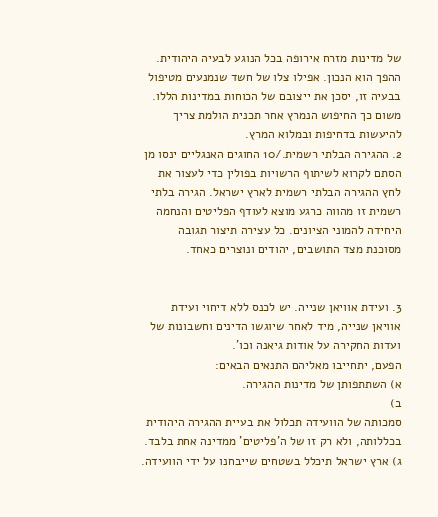של מדינות מזרח אירופה בכל הנוגע לבעיה היהודית. ההפך הוא הנכון. אפילו צלו של חשד שנמנעים מטיפול בבעיה זו, יסכן את ייצובם של הכוחות במדינות הללו.
משום כך החיפוש הנמרץ אחר תכנית הולמת צריך להיעשות בדחיפות ובמלוא המרץ.
2. ההגירה הבלתי רשמית./10 החוגים האנגליים ינסו מן הסתם לקרוא לשיתוף הרשויות בפולין כדי לעצור את לחץ ההגירה הבלתי רשמית לארץ ישראל. הגירה בלתי רשמית זו מהווה כרגע מוצא לעודף הפליטים והנחמה היחידה להמוני הציונים. כל עצירה תיצור תגובה מסוכנת מצד התושבים, יהודים ונוצרים כאחד.


3. ועידת אוויאן שנייה. יש לכנס ללא דיחוי ועידת
אוויאן שנייה, מיד לאחר שיוגשו הדינים וחשבונות של ועדות החקירה על אודות גיאנה וכו'.
הפעם, יתחייבו מאליהם התנאים הבאים:
א) השתתפותן של מדינות ההגירה.
ב)
סמכותה של הוועידה תכלול את בעיית ההגירה היהודית בכללותה, ולא רק זו של ה'פליטים' ממדינה אחת בלבד.
ג) ארץ ישראל תיכלל בשטחים שייבחנו על ידי הוועידה.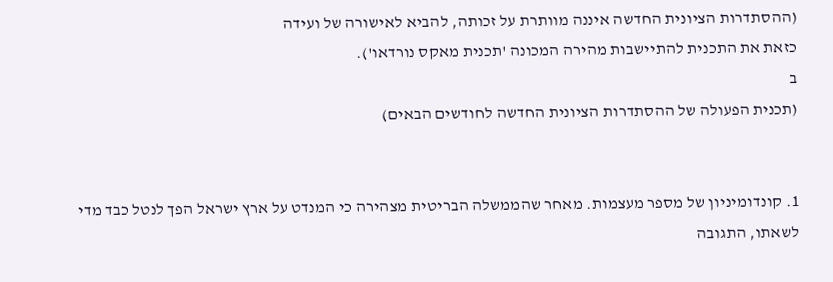(ההסתדרות הציונית החדשה איננה מוותרת על זכותה, להביא לאישורה של ועידה
כזאת את התכנית להתיישבות מהירה המכונה 'תכנית מאקס נורדאו').
ב
(תכנית הפעולה של ההסתדרות הציונית החדשה לחודשים הבאים)


1. קונדומיניון של מספר מעצמות. מאחר שהממשלה הבריטית מצהירה כי המנדט על ארץ ישראל הפך לנטל כבד מדי לשאתו, התגובה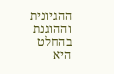ההגיונית וההוגנת בהחלט היא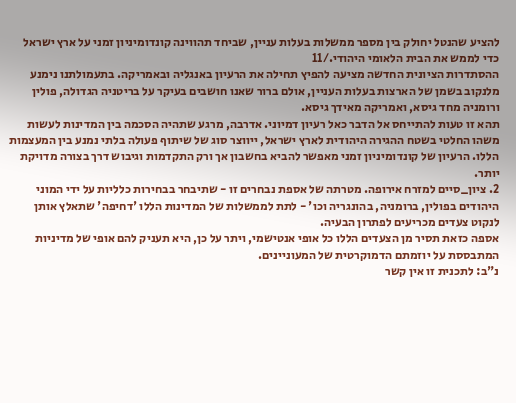להציע שהנטל יחולק בין מספר ממשלות בעלות עניין, שביחד תהווינה קונדומיניון זמני על ארץ ישראל כדי לממש את הבית הלאומי היהודי./11
ההסתדרות הציונית החדשה מציעה להפיץ תחילה את הרעיון באנגליה ובאמריקה. בתעמולתנו נימנע מלנקוב בשמן של הארצות בעלות העניין, אולם ברור שאנו חושבים בעיקר על בריטניה הגדולה, פולין ורומניה מחד גיסא, ואמריקה מאידך גיסא.
תהא זו טעות להתייחס אל הדבר כאל רעיון דמיוני. אדרבה, מרגע שתהיה הסכמה בין המדינות לעשות משהו החלטי בשטח ההגירה היהודית לארץ ישראל, ייווצר סוג של שיתוף פעולה בלתי נמנע בין המעצמות הללו. הרעיון של קונדומיניון זמני מאפשר להביא בחשבון אך ורק התקדמות וגיבוש דרך בצורה מדויקת יותר.
2. ציון_סיים למזרח אירופה. מטרתה של אספת נבחרים זו - שתיבחר בבחירות כלליות על ידי המוני היהודים בפולין, ברומניה, בהונגריה וכו' - לתת לממשלות של המדינות הללו 'דחיפה' שתאלץ אותן לנקוט צעדים מכריעים לפתרון הבעיה.
אספה כזאת תסיר מן הצעדים הללו כל אופי אנטישמי, ויתר על כן, היא תעניק להם אופי של מדיניות המתבססת על יוזמתם הדמוקרטית של המעוניינים.
נ"ב: לתכנית זו אין קשר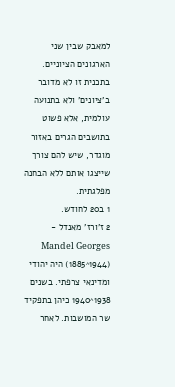למאבק שבין שני הארגונים הציוניים. בתכנית זו לא מדובר ב'ציונים' ולא בתנועה עולמית, אלא פשוט בתושבים הגרים באזור מוגדר, שיש להם צורך שייצגו אותם ללא הבחנה מפלגתית.
1 ב20 לחודש.
2 ז'ורז' מאנדל - Mandel Georges (1885^1944) היה יהודי ומדינאי צרפתי. בשנים 1938^1940 כיהן בתפקיד שר המושבות. לאחר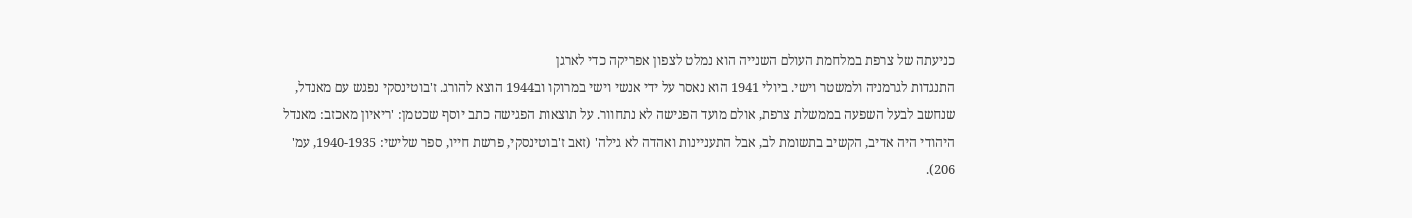כניעתה של צרפת במלחמת העולם השנייה הוא נמלט לצפון אפריקה כדי לארגן
התנגדות לגרמניה ולמשטר וישי. ביולי 1941 הוא נאסר על ידי אנשי וישי במרוקו וב1944 הוצא להורג. ז'בוטינסקי נפגש עם מאנדל, שנחשב לבעל השפעה בממשלת צרפת, אולם מועד הפגישה לא נתחוור. על תוצאות הפגישה כתב יוסף שכטמן: 'ריאיון מאכזב: מאנדל היהודי היה אדיב, הקשיב בתשומת לב, אבל התעניינות ואהדה לא גילה' (זאב ז'בוטינסקי, פרשת חייו, ספר שלישי: 1940-1935, עמ' 206).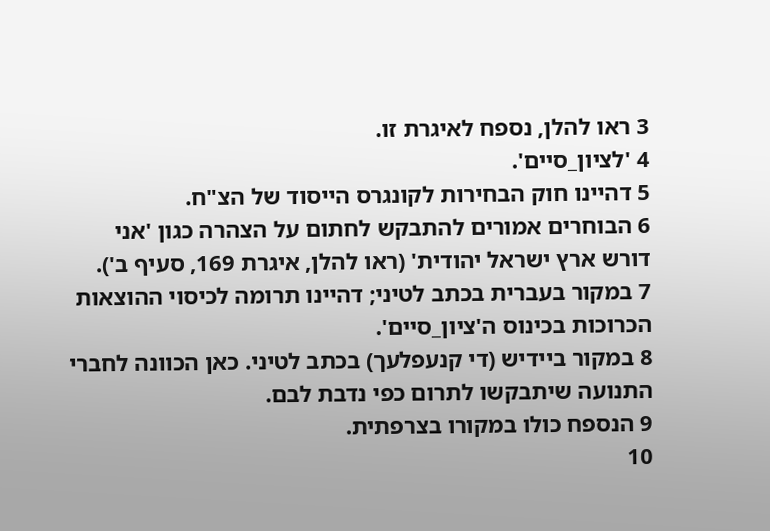3 ראו להלן, נספח לאיגרת זו.
4 'לציון_סיים'.
5 דהיינו חוק הבחירות לקונגרס הייסוד של הצ"ח.
6 הבוחרים אמורים להתבקש לחתום על הצהרה כגון 'אני דורש ארץ ישראל יהודית' (ראו להלן, איגרת 169, סעיף ב').
7 במקור בעברית בכתב לטיני; דהיינו תרומה לכיסוי ההוצאות הכרוכות בכינוס ה'ציון_סיים'.
8 במקור ביידיש (די קנעפלעך) בכתב לטיני. כאן הכוונה לחברי התנועה שיתבקשו לתרום כפי נדבת לבם.
9 הנספח כולו במקורו בצרפתית.
10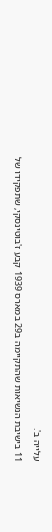עלייה ב'.
11 בישיבת הנשיאות שהתקיימה ב29 במארס 1939 קבע ז'בוטינסקי, שתפקידו של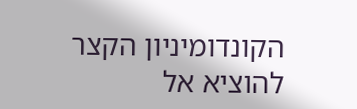הקונדומיניון הקצר להוציא אל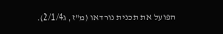הפועל את תכנית נורדאו (מ"ז, ג2/1/4).